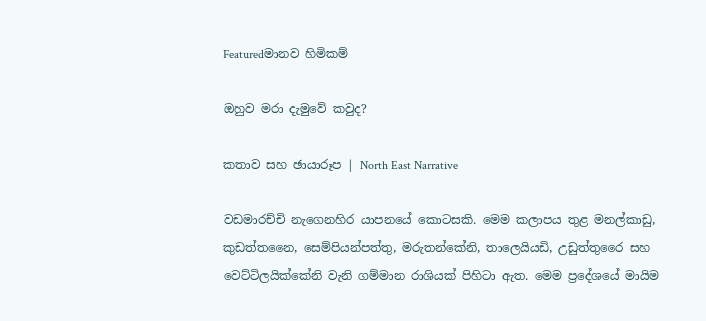Featuredමානව හිමිකම්

ඔහුව මරා දැමුවේ කවුද?

කතාව සහ ඡායාරූප | North East Narrative

වඩමාරච්චි නැගෙනහිර යාපනයේ කොටසකි. මෙම කලාපය තුළ මනල්කාඩු, කුඩත්තනෛ, සෙම්පියන්පත්තු, මරුතන්කේනි, තාලෙයියඩි, උඩුත්තුරෛ සහ වෙට්ටිලයික්කේනි වැනි ගම්මාන රාශියක් පිහිටා ඇත. මෙම ප්‍රදේශයේ මායිම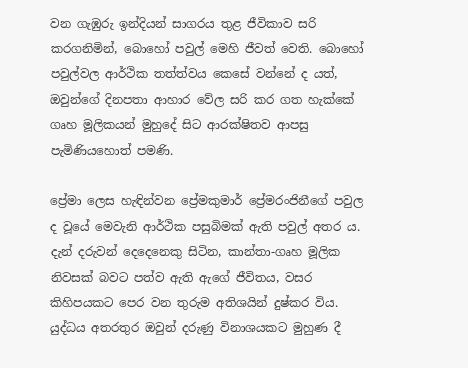වන ගැඹුරු ඉන්දියන් සාගරය තුළ ජීවිකාව සරි කරගනිමින්, බොහෝ පවුල් මෙහි ජීවත් වෙති. බොහෝ පවුල්වල ආර්ථික තත්ත්වය කෙසේ වන්නේ ද යත්, ඔවුන්ගේ දිනපතා ආහාර වේල සරි කර ගත හැක්කේ ගෘහ මූලිකයන් මුහුදේ සිට ආරක්ෂිතව ආපසු පැමිණියහොත් පමණි.

ප්‍රේමා ලෙස හැඳින්වන ප්‍රේමකුමාර් ප්‍රේමරංජිනීගේ පවුල ද වූයේ මෙවැනි ආර්ථික පසුබිමක් ඇති පවුල් අතර ය. දැන් දරුවන් දෙදෙනෙකු සිටින, කාන්තා-ගෘහ මූලික නිවසක් බවට පත්ව ඇති ඇගේ ජීවිතය, වසර කිහිපයකට පෙර වන තුරුම අතිශයින් දුෂ්කර විය. යුද්ධය අතරතුර ඔවුන් දරුණු විනාශයකට මුහුණ දී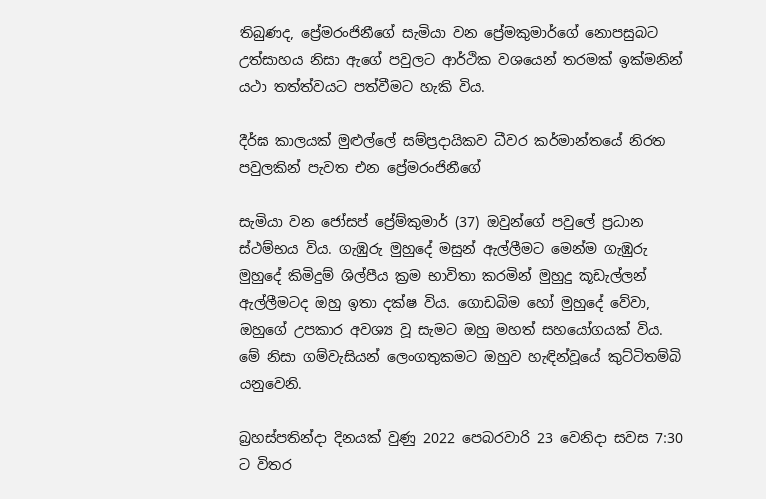තිබුණද, ප්‍රේමරංජිනීගේ සැමියා වන ප්‍රේමකුමාර්ගේ නොපසුබට උත්සාහය නිසා ඇගේ පවුලට ආර්ථික වශයෙන් තරමක් ඉක්මනින් යථා තත්ත්වයට පත්වීමට හැකි විය.

දීර්ඝ කාලයක් මුළුල්ලේ සම්ප්‍රදායිකව ධීවර කර්මාන්තයේ නිරත පවුලකින් පැවත එන ප්‍රේමරංජිනීගේ

සැමියා වන ජෝසප් ප්‍රේම්කුමාර් (37) ඔවුන්ගේ පවුලේ ප්‍රධාන ස්ථම්භය විය. ගැඹුරු මුහුදේ මසුන් ඇල්ලීමට මෙන්ම ගැඹුරු මුහුදේ කිමිදුම් ශිල්පීය ක්‍රම භාවිතා කරමින් මුහුදු කූඩැල්ලන් ඇල්ලීමටද ඔහු ඉතා දක්ෂ විය. ගොඩබිම හෝ මුහුදේ වේවා, ඔහුගේ උපකාර අවශ්‍ය වූ සැමට ඔහු මහත් සහයෝගයක් විය. මේ නිසා ගම්වැසියන් ලෙංගතුකමට ඔහුව හැඳින්වූයේ කුට්ටිතම්බි යනුවෙනි.

බ්‍රහස්පතින්දා දිනයක් වුණු 2022 පෙබරවාරි 23 වෙනිදා සවස 7:30 ට විතර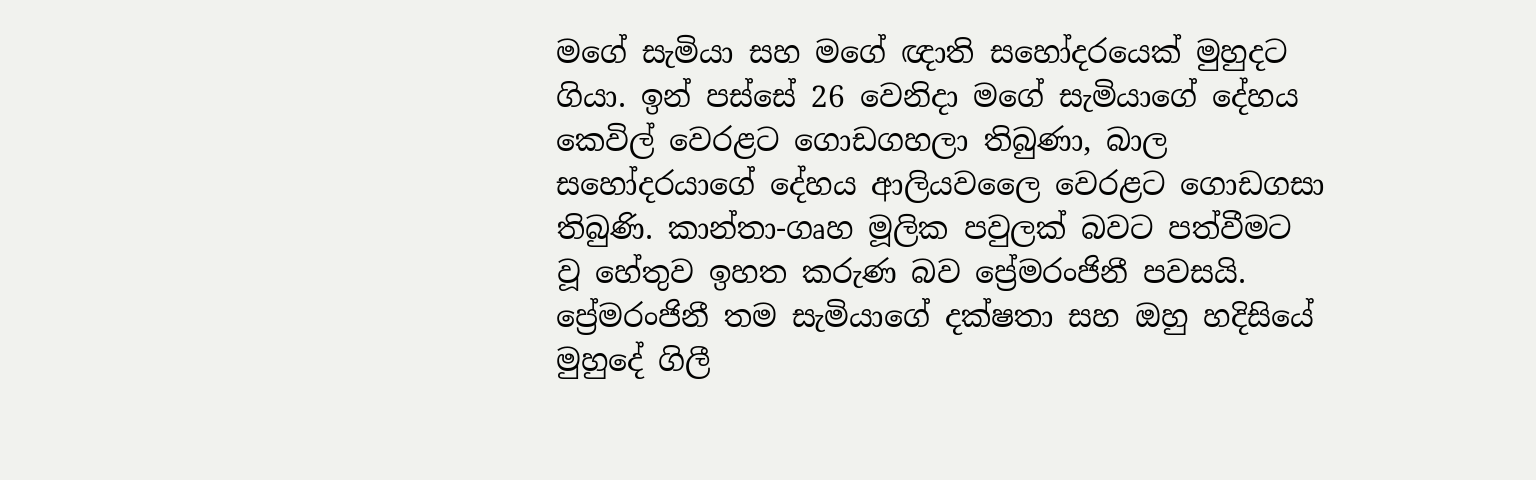මගේ සැමියා සහ මගේ ඥාති සහෝදරයෙක් මුහුදට ගියා. ඉන් පස්සේ 26 වෙනිදා මගේ සැමියාගේ දේහය කෙවිල් වෙරළට ගොඩගහලා තිබුණා, බාල සහෝදරයාගේ දේහය ආලියවලෛ වෙරළට ගොඩගසා තිබුණි. කාන්තා-ගෘහ මූලික පවුලක් බවට පත්වීමට වූ හේතුව ඉහත කරුණ බව ප්‍රේමරංජිනී පවසයි. ප්‍රේමරංජිනී තම සැමියාගේ දක්ෂතා සහ ඔහු හදිසියේ මුහුදේ ගිලී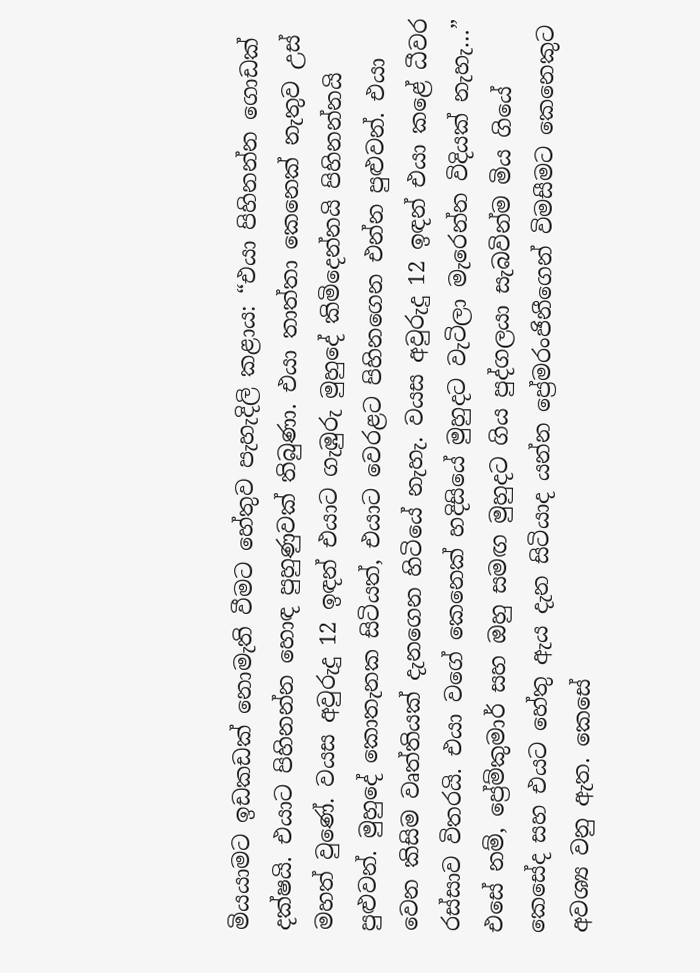මියයාමට ඉඩකඩක් නොමැති වීමට හේතුව පැහැදිලි කළාය: “එයා පිහිනන්න ගොඩක් දක්ෂයි. එයාට පිහිනන්න හොඳ පුහුණුවක් තිබුණා. එයා තාත්තා කෙනෙක් නැතුව උස් මහත් වුණේ. වයස අවුරුදු 12 ඉඳන් එයාට ගැඹුරු මුහුදේ කිමිදෙන්නයි පිහිනන්නයි පුළුවන්. මුහුදේ කොතැනක සිටියත්, එයාට වෙරළට පිහිනගෙන එන්න පුළුවන්. එයා වෙන කිසිම වෘත්තියක් දැනගෙන හිටියේ නැහැ. වයස අවුරුදු 12 ඉඳන් එයා කළේ ධීවර රස්සාව විතරයි. එයා වගේ කෙනෙක් හදිසියේ මුහුදට වැටිලා මැරෙන්න විදියක් නැහැ…” එසේ නම්, ප්‍රේම්කුමාර් සහ ඔහු සමඟ මුහුදට ගිය පුද්ගලයා සැබවින්ම මිය ගියේ කෙසේද සහ එයට හේතු ඇය දැන සිටියාද යන්න ප්‍රේමරංජිනීගෙන් විමසීමට කෙනෙකුට අවශ්‍ය වනු ඇත. කෙසේ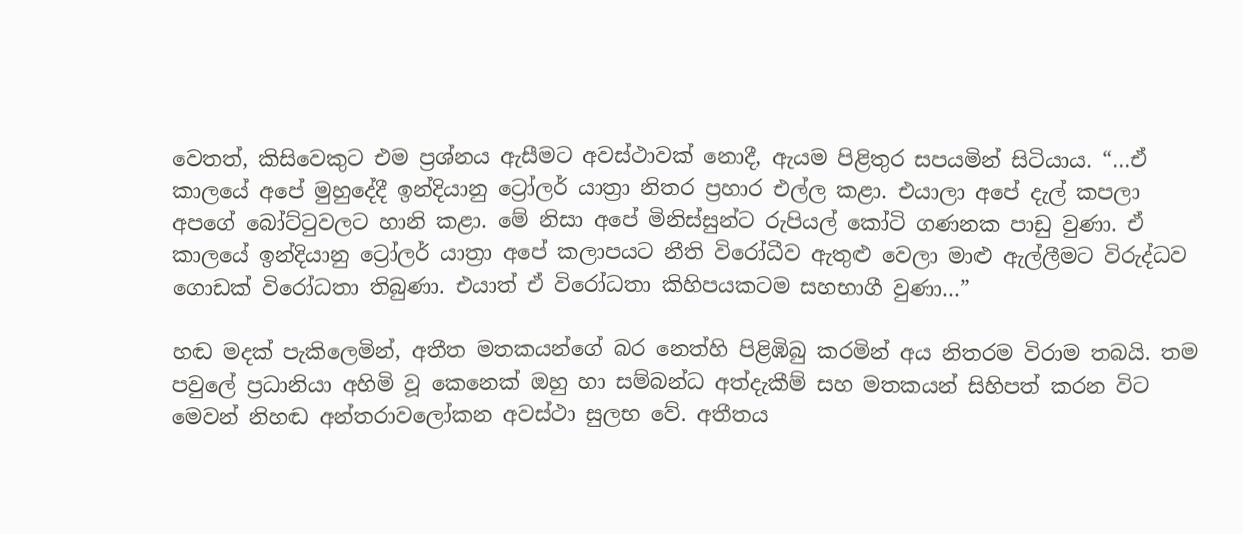වෙතත්, කිසිවෙකුට එම ප්‍රශ්නය ඇසීමට අවස්ථාවක් නොදී, ඇයම පිළිතුර සපයමින් සිටියාය. “…ඒ කාලයේ අපේ මුහුදේදී ඉන්දියානු ට්‍රෝලර් යාත්‍රා නිතර ප්‍රහාර එල්ල කළා. එයාලා අපේ දැල් කපලා අපගේ බෝට්ටුවලට හානි කළා. මේ නිසා අපේ මිනිස්සුන්ට රුපියල් කෝටි ගණනක පාඩු වුණා. ඒ කාලයේ ඉන්දියානු ට්‍රෝලර් යාත්‍රා අපේ කලාපයට නීති විරෝධීව ඇතුළු වෙලා මාළු ඇල්ලීමට විරුද්ධව ගොඩක් විරෝධතා තිබුණා. එයාත් ඒ විරෝධතා කිහිපයකටම සහභාගී වුණා…”

හඬ මදක් පැකිලෙමින්, අතීත මතකයන්ගේ බර නෙත්හි පිළිඹිබු කරමින් අය නිතරම විරාම තබයි. තම පවුලේ ප්‍රධානියා අහිමි වූ කෙනෙක් ඔහු හා සම්බන්ධ අත්දැකීම් සහ මතකයන් සිහිපත් කරන විට මෙවන් නිහඬ අන්තරාවලෝකන අවස්ථා සුලභ වේ. අතීතය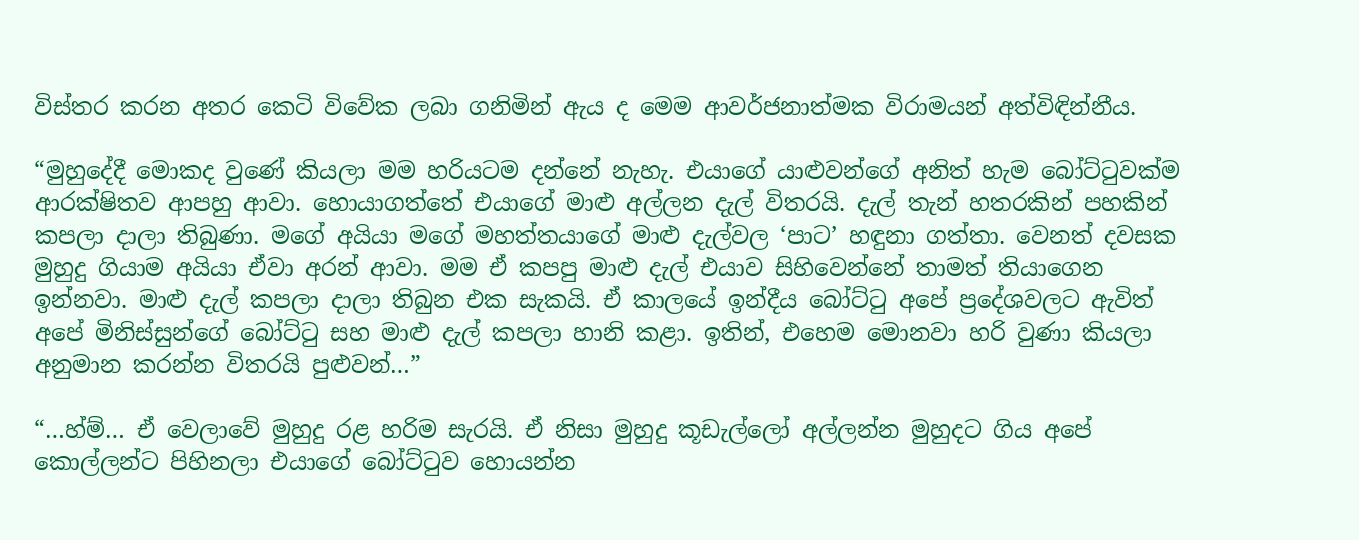විස්තර කරන අතර කෙටි විවේක ලබා ගනිමින් ඇය ද මෙම ආවර්ජනාත්මක විරාමයන් අත්විඳින්නීය.

“මුහුදේදී මොකද වුණේ කියලා මම හරියටම දන්නේ නැහැ. එයාගේ යාළුවන්ගේ අනිත් හැම බෝට්ටුවක්ම ආරක්ෂිතව ආපහු ආවා. හොයාගත්තේ එයාගේ මාළු අල්ලන දැල් විතරයි. දැල් තැන් හතරකින් පහකින් කපලා දාලා තිබුණා. මගේ අයියා මගේ මහත්තයාගේ මාළු දැල්වල ‘පාට’ හඳුනා ගත්තා. වෙනත් දවසක මුහුදු ගියාම අයියා ඒවා අරන් ආවා. මම ඒ කපපු මාළු දැල් එයාව සිහිවෙන්නේ තාමත් තියාගෙන ඉන්නවා. මාළු දැල් කපලා දාලා තිබුන එක සැකයි. ඒ කාලයේ ඉන්දීය බෝට්ටු අපේ ප්‍රදේශවලට ඇවිත් අපේ මිනිස්සුන්ගේ බෝට්ටු සහ මාළු දැල් කපලා හානි කළා. ඉතින්, එහෙම මොනවා හරි වුණා කියලා අනුමාන කරන්න විතරයි පුළුවන්…”

“…හ්ම්… ඒ වෙලාවේ මුහුදු රළ හරිම සැරයි. ඒ නිසා මුහුදු කූඩැල්ලෝ අල්ලන්න මුහුදට ගිය අපේ කොල්ලන්ට පිහිනලා එයාගේ බෝට්ටුව හොයන්න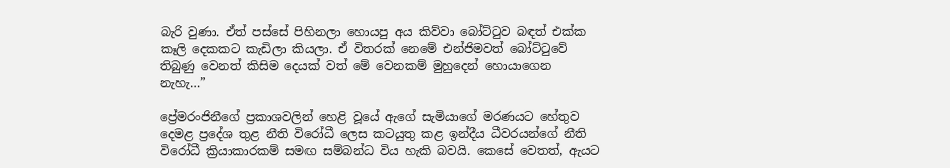බැරි වුණා. ඒත් පස්සේ පිහිනලා හොයපු අය කිව්වා බෝට්ටුව බඳත් එක්ක කෑලි දෙකකට කැඩිලා කියලා. ඒ විතරක් නෙමේ එන්ජිමවත් බෝට්ටුවේ තිබුණු වෙනත් කිසිම දෙයක් වත් මේ වෙනකම් මුහුදෙන් හොයාගෙන නැහැ…”

ප්‍රේමරංජිනීගේ ප්‍රකාශවලින් හෙළි වූයේ ඇගේ සැමියාගේ මරණයට හේතුව දෙමළ ප්‍රදේශ තුළ නීති විරෝධී ලෙස කටයුතු කළ ඉන්දීය ධීවරයන්ගේ නීති විරෝධී ක්‍රියාකාරකම් සමඟ සම්බන්ධ විය හැකි බවයි. කෙසේ වෙතත්, ඇයට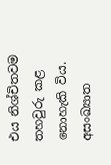එය නිශ්චිතවම තහවුරු කළ නොහැකි විය. අසංඛ්‍යාත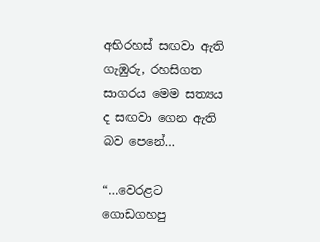අභිරහස් සඟවා ඇති ගැඹුරු, රහසිගත සාගරය මෙම සත්‍යය ද සඟවා ගෙන ඇති බව පෙනේ…

“…වෙරළට ගොඩගහපු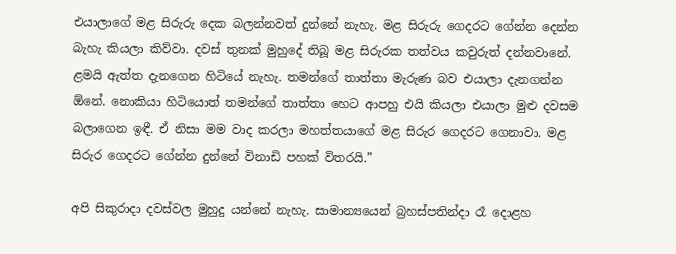එයාලාගේ මළ සිරුරු දෙක බලන්නවත් දුන්නේ නැහැ. මළ සිරුරු ගෙදරට ගේන්න දෙන්න බැහැ කියලා කිව්වා. දවස් තුනක් මුහුදේ තිබූ මළ සිරුරක තත්වය කවුරුත් දන්නවානේ. ළමයි ඇත්ත දැනගෙන හිටියේ නැහැ. තමන්ගේ තාත්තා මැරුණ බව එයාලා දැනගන්න ඕනේ. නොකියා හිටියොත් තමන්ගේ තාත්තා හෙට ආපහු එයි කියලා එයාලා මුළු දවසම බලාගෙන ඉඳී. ඒ නිසා මම වාද කරලා මහත්තයාගේ මළ සිරුර ගෙදරට ගෙනාවා. මළ සිරුර ගෙදරට ගේන්න දුන්නේ විනාඩි පහක් විතරයි.”

අපි සිකුරාදා දවස්වල මුහුදු යන්නේ නැහැ. සාමාන්‍යයෙන් බ්‍රහස්පතින්දා රෑ දොළහ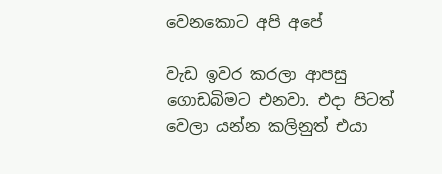වෙනකොට අපි අපේ

වැඩ ඉවර කරලා ආපසු ගොඩබිමට එනවා. එදා පිටත් වෙලා යන්න කලිනුත් එයා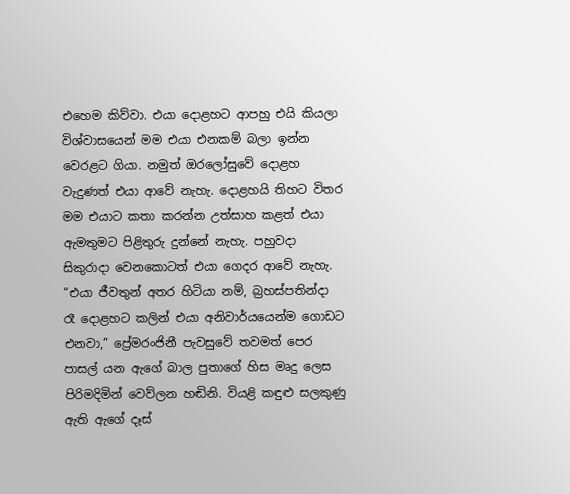එහෙම කිව්වා. එයා දොළහට ආපහු එයි කියලා විශ්වාසයෙන් මම එයා එනකම් බලා ඉන්න වෙරළට ගියා. නමුත් ඔරලෝසුවේ දොළහ වැදුණත් එයා ආවේ නැහැ. දොළහයි තිහට විතර මම එයාට කතා කරන්න උත්සාහ කළත් එයා ඇමතුමට පිළිතුරු දුන්නේ නැහැ. පහුවදා සිකුරාදා වෙනකොටත් එයා ගෙදර ආවේ නැහැ. “එයා ජීවතුන් අතර හිටියා නම්, බ්‍රහස්පතින්දා රෑ දොළහට කලින් එයා අනිවාර්යයෙන්ම ගොඩට එනවා,” ප්‍රේමරංජිනී පැවසුවේ තවමත් පෙර පාසල් යන ඇගේ බාල පුතාගේ හිස මෘදු ලෙස පිරිමදිමින් වෙව්ලන හඬිනි. වියළි කඳුළු සලකුණු ඇති ඇගේ දෑස්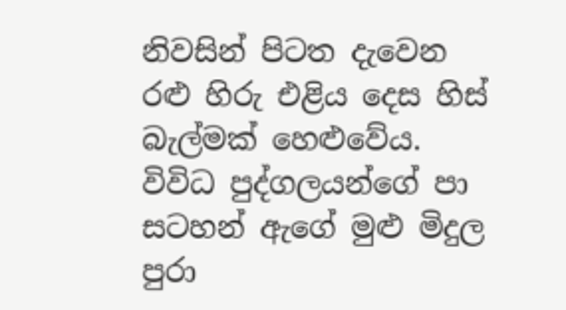නිවසින් පිටත දැවෙන රළු හිරු එළිය දෙස හිස් බැල්මක් හෙළුවේය. විවිධ පුද්ගලයන්ගේ පා සටහන් ඇගේ මුළු මිදුල පුරා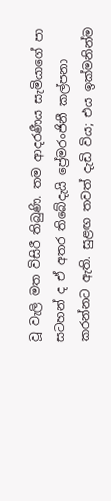වූ වැලි මත විසිරී තිබුණි. තම ආදරණීය සැමියාගේ පා සටහන් ද ඒ අතර තිබේදැයි ප්‍රේමරංජිනී කල්පනා කරන්නට ඇති. සුළඟ තවත් දැඩි විය; එය ඉක්මනින්ම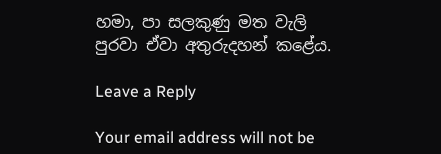හමා, පා සලකුණු මත වැලි  පුරවා ඒවා අතුරුදහන් කළේය.

Leave a Reply

Your email address will not be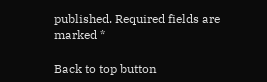published. Required fields are marked *

Back to top button